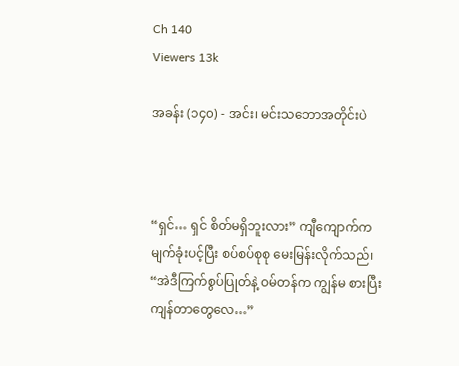Ch 140
Viewers 13k

အခန်း (၁၄၀) - အင်း၊ မင်းသဘောအတိုင်းပဲ



“ရှင်… ရှင် စိတ်မရှိဘူးလား” ကျီကျောက်က မျက်ခုံးပင့်ပြီး စပ်စပ်စုစု မေးမြန်းလိုက်သည်၊ “အဲဒီကြက်စွပ်ပြုတ်နဲ့ ဝမ်တန်က ကျွန်မ စားပြီး ကျန်တာတွေလေ…”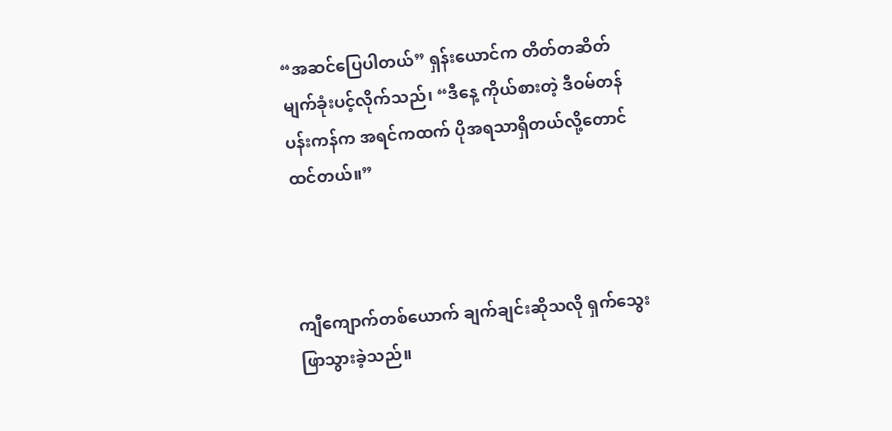“အဆင်ပြေပါတယ်” ရှန်းယောင်က တိတ်တဆိတ် မျက်ခုံးပင့်လိုက်သည်၊ “ဒီနေ့ ကိုယ်စားတဲ့ ဒီဝမ်တန်ပန်းကန်က အရင်ကထက် ပိုအရသာရှိတယ်လို့တောင်ထင်တယ်။”



ကျီကျောက်တစ်ယောက် ချက်ချင်းဆိုသလို ရှက်သွေးဖြာသွားခဲ့သည်။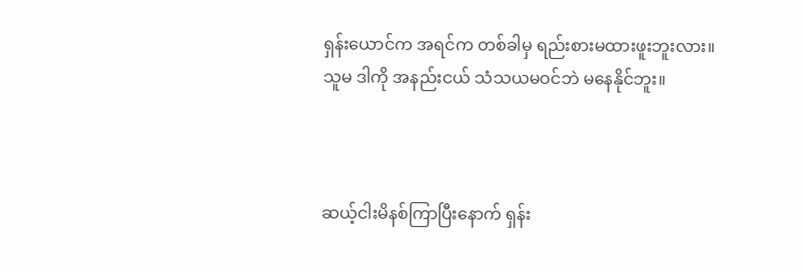ရှန်းယောင်က အရင်က တစ်ခါမှ ရည်းစားမထားဖူးဘူးလား။ သူမ ဒါကို အနည်းငယ် သံသယမဝင်ဘဲ မနေနိုင်ဘူး။



ဆယ့်ငါးမိနစ်ကြာပြီးနောက် ရှန်း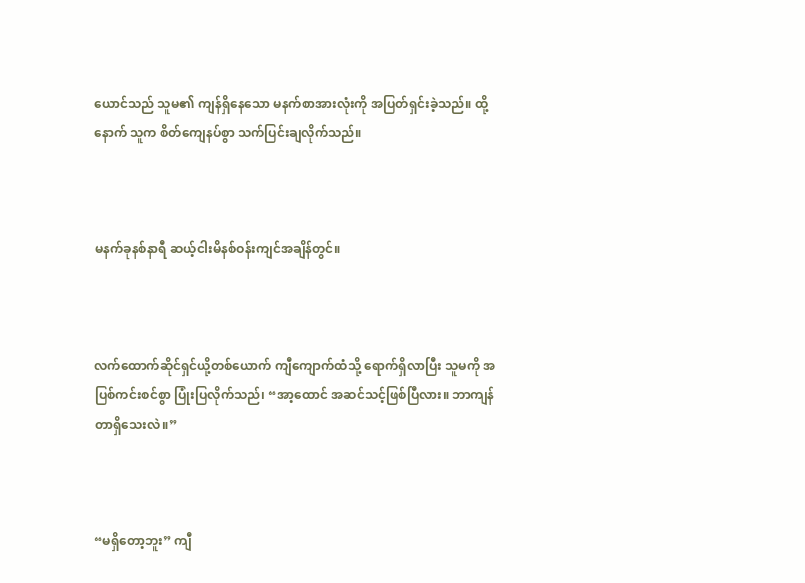ယောင်သည် သူမ၏ ကျန်ရှိနေသော မနက်စာအားလုံးကို အပြတ်ရှင်းခဲ့သည်။ ထို့နောက် သူက စိတ်ကျေနပ်စွာ သက်ပြင်းချလိုက်သည်။



မနက်ခုနစ်နာရီ ဆယ့်ငါးမိနစ်ဝန်းကျင်အချိန်တွင်။



လက်ထောက်ဆိုင်ရှင်ယို့တစ်ယောက် ကျီကျောက်ထံသို့ ရောက်ရှိလာပြီး သူမကို အပြစ်ကင်းစင်စွာ ပြုံးပြလိုက်သည်၊ “အာ့ထောင် အဆင်သင့်ဖြစ်ပြီလား။ ဘာကျန်တာရှိသေးလဲ။”



“မရှိတော့ဘူး” ကျီ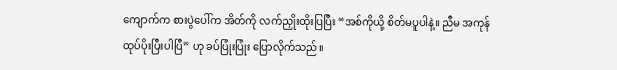ကျောက်က စားပွဲပေါ်က အိတ်ကို လက်ညှိုးထိုးပြပြီး “အစ်ကိုယို့ စိတ်မပူပါနဲ့။ ညီမ အကုန် ထုပ်ပိုးပြီးပါပြီ” ဟု ခပ်ပြုံးပြုံး ပြောလိုက်သည်။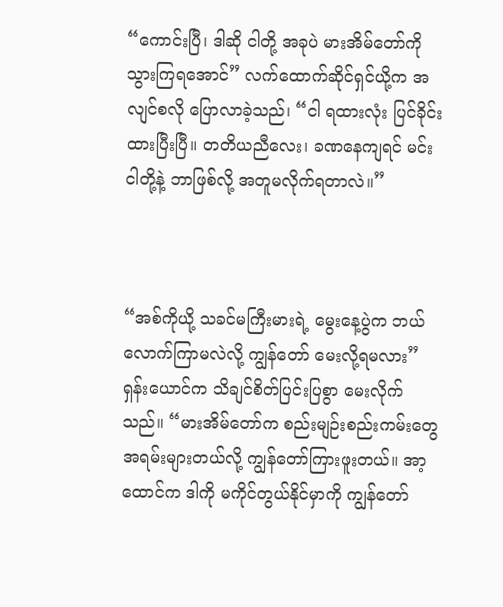“ကောင်းပြီ၊ ဒါဆို ငါတို့ အခုပဲ မားအိမ်တော်ကို သွားကြရအောင်” လက်ထောက်ဆိုင်ရှင်ယို့က အလျင်စလို ပြောလာခဲ့သည်၊ “ငါ ရထားလုံး ပြင်ခိုင်းထားပြီးပြီ။ တတိယညီလေး၊ ခဏနေကျရင် မင်း ငါတို့နဲ့ ဘာဖြစ်လို့ အတူမလိုက်ရတာလဲ။”



“အစ်ကိုယို့ သခင်မကြီးမားရဲ့ မွေးနေ့ပွဲက ဘယ်လောက်ကြာမလဲလို့ ကျွန်တော် မေးလို့ရမလား” ရှန်းယောင်က သိချင်စိတ်ပြင်းပြစွာ မေးလိုက်သည်။ “မားအိမ်တော်က စည်းမျဉ်းစည်းကမ်းတွေ အရမ်းများတယ်လို့ ကျွန်တော်ကြားဖူးတယ်။ အာ့ထောင်က ဒါကို မကိုင်တွယ်နိုင်မှာကို ကျွန်တော်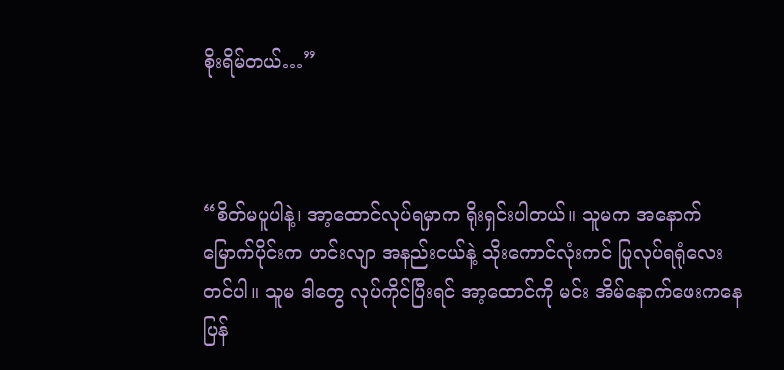စိုးရိမ်တယ်…”



“စိတ်မပူပါနဲ့၊ အာ့ထောင်လုပ်ရမှာက ရိုးရှင်းပါတယ်။ သူမက အနောက်မြောက်ပိုင်းက ဟင်းလျာ အနည်းငယ်နဲ့ သိုးကောင်လုံးကင် ပြုလုပ်ရရုံလေးတင်ပါ။ သူမ ဒါတွေ လုပ်ကိုင်ပြီးရင် အာ့ထောင်ကို မင်း အိမ်နောက်ဖေးကနေ ပြန်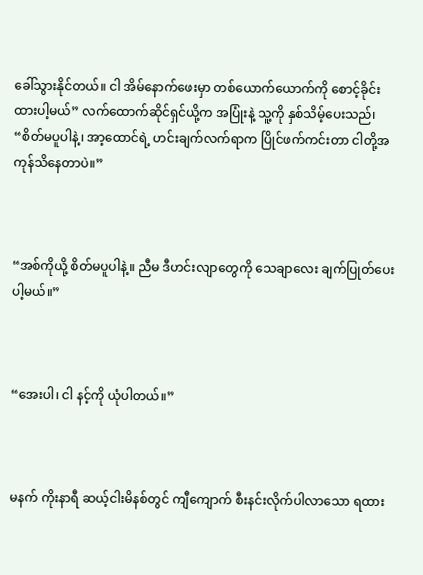ခေါ်သွားနိုင်တယ်။ ငါ အိမ်နောက်ဖေးမှာ တစ်ယောက်ယောက်ကို စောင့်ခိုင်းထားပါ့မယ်” လက်ထောက်ဆိုင်ရှင်ယို့က အပြုံးနဲ့ သူ့ကို နှစ်သိမ့်ပေးသည်၊ “စိတ်မပူပါနဲ့၊ အာ့ထောင်ရဲ့ ဟင်းချက်လက်ရာက ပြိုင်ဖက်ကင်းတာ ငါတို့အကုန်သိနေတာပဲ။”



“အစ်ကိုယို့ စိတ်မပူပါနဲ့။ ညီမ ဒီဟင်းလျာတွေကို သေချာလေး ချက်ပြုတ်ပေးပါ့မယ်။”



“အေးပါ၊ ငါ နင့်ကို ယုံပါတယ်။”



မနက် ကိုးနာရီ ဆယ့်ငါးမိနစ်တွင် ကျီကျောက် စီးနင်းလိုက်ပါလာသော ရထား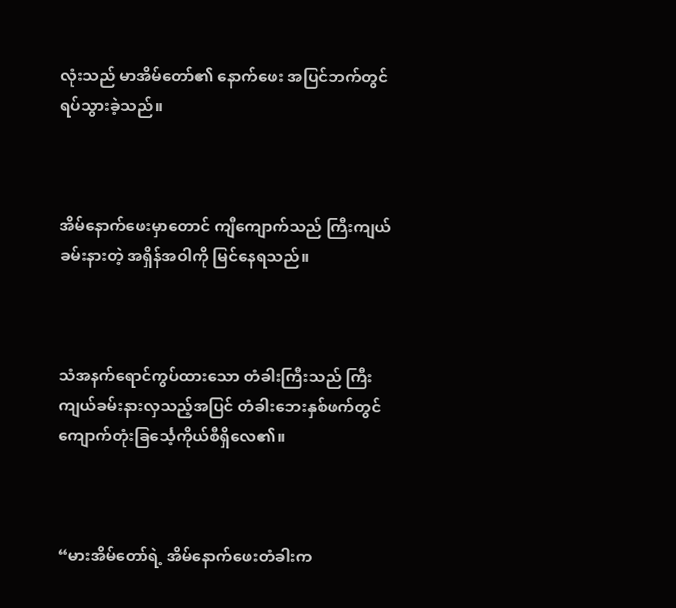လုံးသည် မာအိမ်တော်၏ နောက်ဖေး အပြင်ဘက်တွင် ရပ်သွားခဲ့သည်။



အိမ်နောက်ဖေးမှာတောင် ကျီကျောက်သည် ကြီးကျယ်ခမ်းနားတဲ့ အရှိန်အဝါကို မြင်နေရသည်။



သံအနက်ရောင်ကွပ်ထားသော တံခါးကြီးသည် ကြီးကျယ်ခမ်းနားလှသည့်အပြင် တံခါးဘေးနှစ်ဖက်တွင် ကျောက်တုံးခြင်္သေ့ကိုယ်စီရှိလေ၏။



“မားအိမ်တော်ရဲ့ အိမ်နောက်ဖေးတံခါးက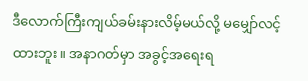ဒီလောက်ကြီးကျယ်ခမ်းနားလိမ့်မယ်လို့ မမျှော်လင့်ထားဘူး။ အနာဂတ်မှာ အခွင့်အရေးရ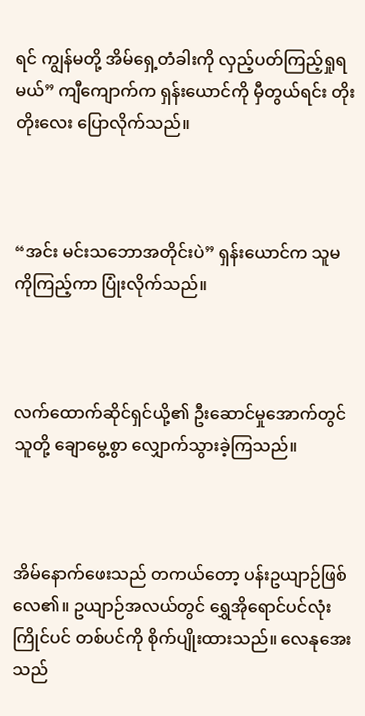ရင် ကျွန်မတို့ အိမ်ရှေ့တံခါးကို လှည့်ပတ်ကြည့်ရှုရမယ်” ကျီကျောက်က ရှန်းယောင်ကို မှီတွယ်ရင်း တိုးတိုးလေး ပြောလိုက်သည်။



“အင်း မင်းသဘောအတိုင်းပဲ” ရှန်းယောင်က သူမကိုကြည့်ကာ ပြုံးလိုက်သည်။



လက်ထောက်ဆိုင်ရှင်ယို့၏ ဦးဆောင်မှုအောက်တွင် သူတို့ ချောမွေ့စွာ လျှောက်သွားခဲ့ကြသည်။



အိမ်နောက်ဖေးသည် တကယ်တော့ ပန်းဥယျာဉ်ဖြစ်လေ၏။ ဥယျာဉ်အလယ်တွင် ရွှေအိုရောင်ပင်လုံးကြိုင်ပင် တစ်ပင်ကို စိုက်ပျိုးထားသည်။ လေနုအေးသည်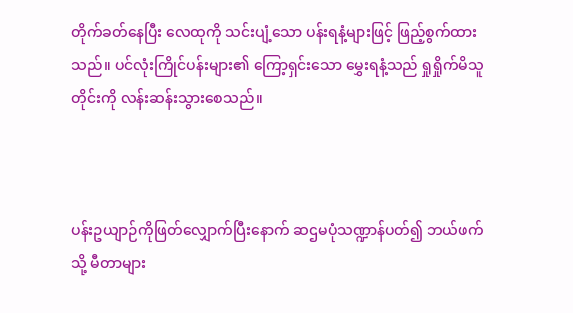တိုက်ခတ်နေပြီး လေထုကို သင်းပျံ့သော ပန်းရနံ့များဖြင့် ဖြည့်စွက်ထားသည်။ ပင်လုံးကြိုင်ပန်းများ၏ ကြော့ရှင်းသော မွှေးရနံ့သည် ရှုရှိုက်မိသူတိုင်းကို လန်းဆန်းသွားစေသည်။



ပန်းဥယျာဉ်ကိုဖြတ်လျှောက်ပြီးနောက် ဆဌမပုံသဏ္ဍာန်ပတ်၍ ဘယ်ဖက်သို့ မီတာများ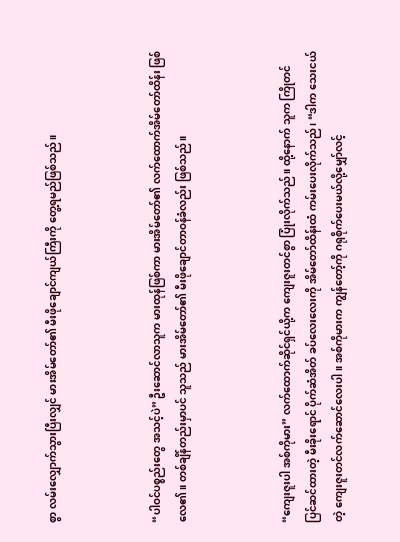စွာ လမ်းလျှောက်သွားပြီးလျှင် မားအိမ်တော်၏ မီးဖိုချောင်ကျယ်ကြီးကို တွေ့ရမည်ဖြစ်သည်။



“ပါဝင်ပစ္စည်းတွေ အသင့်ပဲ” ဦးဆောင်လာသူက မားထုန်ဖြစ်ကာ မားအိမ်တော်၏ လက်ထောက်အိမ်တော်ထိန်း ဖြစ်လေ၏။ တစ်ချိန်တည်းမှာပင် သူသည် မားအိမ်တော်၏ မီးဖိုချောင်တာဝန်ခံလည်း ဖြစ်သည်။



“ကျေးဇူးပါ အစ်ကိုမား” လက်ထောက်ဆိုင်ရှင်ယို့က ကျေးဇူးတင်စွာ ပြုံးလိုက်သည်။ ထို့နောက် သူက ကြိုတင်ပြင်ဆင်ထားတဲ့ မီးခိုးရောင် ပိုက်ဆံအိတ် ခပ်လေးလေးကို အိမ်တော်ထိန်းထံ ကမ်းပေးလိုက်သည်၊ “ဒါက သေးငယ်တဲ့ ကျေးဇူးတင်လက်ဆောင်လေးပါ။ အစ်ကိုမားက ကျွန်တော့်ကို ဂရုစိုက်ပေးမယ်လို့မျှော်လင့်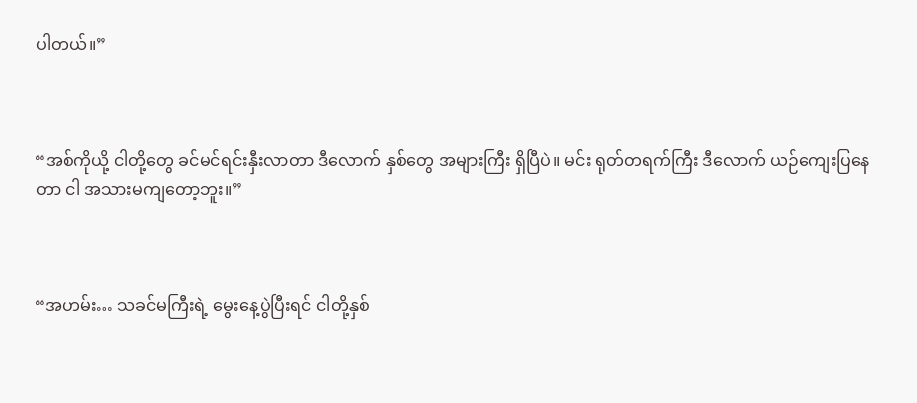ပါတယ်။”



“အစ်ကိုယို့ ငါတို့တွေ ခင်မင်ရင်းနှီးလာတာ ဒီလောက် နှစ်တွေ အများကြီး ရှိပြီပဲ။ မင်း ရုတ်တရက်ကြီး ဒီလောက် ယဉ်ကျေးပြနေတာ ငါ အသားမကျတော့ဘူး။”



“အဟမ်း… သခင်မကြီးရဲ့ မွေးနေ့ပွဲပြီးရင် ငါတို့နှစ်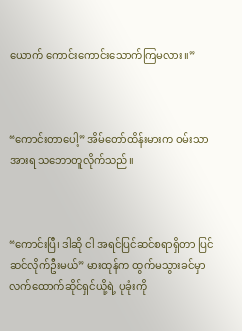ယောက် ကောင်းကောင်းသောက်ကြမလား။”



“ကောင်းတာပေါ့” အိမ်တော်ထိန်းမားက ဝမ်းသာအားရ သဘောတူလိုက်သည်။



“ကောင်းပြီ၊ ဒါဆို ငါ အရင်ပြင်ဆင်စရာရှိတာ ပြင်ဆင်လိုက်ဦးမယ်” မားထုန်က ထွက်မသွားခင်မှာ လက်ထောက်ဆိုင်ရှင်ယို့ရဲ့ ပုခုံးကို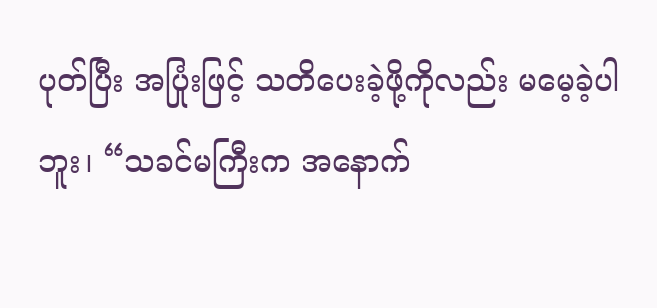ပုတ်ပြီး အပြုံးဖြင့် သတိပေးခဲ့ဖို့ကိုလည်း မမေ့ခဲ့ပါဘူး၊ “သခင်မကြီးက အနောက်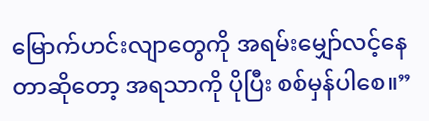မြောက်ဟင်းလျာတွေကို အရမ်းမျှော်လင့်နေတာဆိုတော့ အရသာကို ပိုပြီး စစ်မှန်ပါစေ။”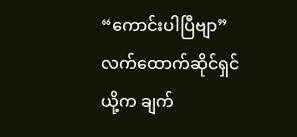“ကောင်းပါပြီဗျာ” လက်ထောက်ဆိုင်ရှင်ယို့က ချက်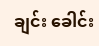ချင်း ခေါင်း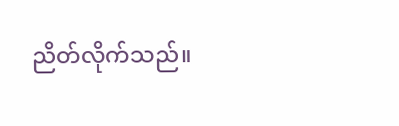ညိတ်လိုက်သည်။